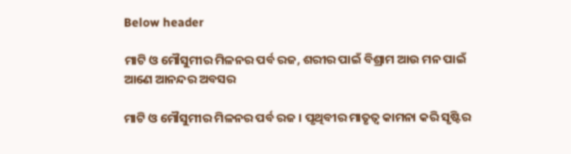Below header

ମାଟି ଓ ମୌସୁମୀର ମିଳନର ପର୍ବ ରଜ, ଶରୀର ପାଇଁ ବିଶ୍ରାମ ଆଉ ମନ ପାଇଁ ଆଣେ ଆନନ୍ଦର ଅବସର

ମାଟି ଓ ମୌସୁମୀର ମିଳନର ପର୍ବ ରଜ । ପୃଥିବୀର ମାତୃତ୍ଵ କାମନା କରି ସୃଷ୍ଟିର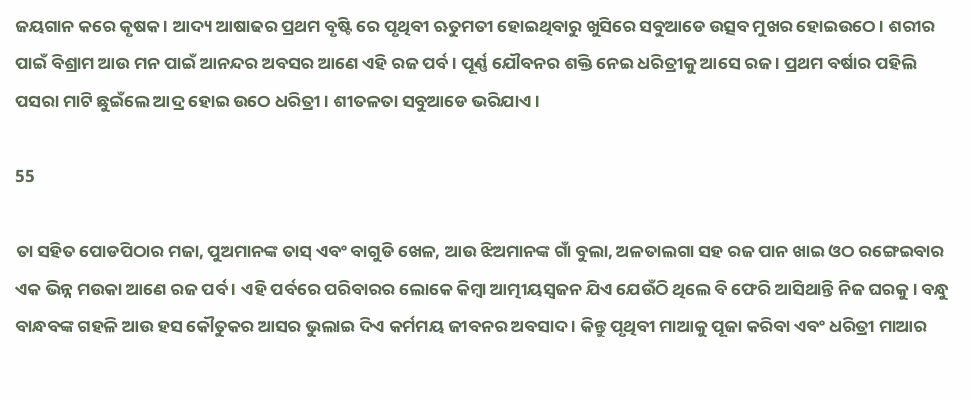ଜୟଗାନ କରେ କୃଷକ । ଆଦ୍ୟ ଆଷାଢର ପ୍ରଥମ ବୃଷ୍ଟି ରେ ପୃଥିବୀ ଋତୁମତୀ ହୋଇଥିବାରୁ ଖୁସିରେ ସବୁଆଡେ ଉତ୍ସବ ମୁଖର ହୋଇଉଠେ। ଶରୀର ପାଇଁ ବିଶ୍ରାମ ଆଉ ମନ ପାଇଁ ଆନନ୍ଦର ଅବସର ଆଣେ ଏହି ରଜ ପର୍ବ । ପୂର୍ଣ୍ଣ ଯୌବନର ଶକ୍ତି ନେଇ ଧରିତ୍ରୀକୁ ଆସେ ରଜ । ପ୍ରଥମ ବର୍ଷାର ପହିଲି ପସରା ମାଟି ଛୁଇଁଲେ ଆଦ୍ର ହୋଇ ଉଠେ ଧରିତ୍ରୀ। ଶୀତଳତା ସବୁଆଡେ ଭରିଯାଏ ।

55

ତା ସହିତ ପୋଡପିଠାର ମଜା, ପୁଅମାନଙ୍କ ତାସ୍ ଏବଂ ବାଗୁଡି ଖେଳ, ଆଉ ଝିଅମାନଙ୍କ ଗାଁ ବୁଲା, ଅଳତାଲଗା ସହ ରଜ ପାନ ଖାଇ ଓଠ ରଙ୍ଗେଇବାର ଏକ ଭିନ୍ନ ମଉକା ଆଣେ ରଜ ପର୍ବ । ଏହି ପର୍ବରେ ପରିବାରର ଲୋକେ କିମ୍ବା ଆତ୍ମୀୟସ୍ଵଜନ ଯିଏ ଯେଉଁଠି ଥିଲେ ବି ଫେରି ଆସିଥାନ୍ତି ନିଜ ଘରକୁ। ବନ୍ଧୁ ବାନ୍ଧବଙ୍କ ଗହଳି ଆଉ ହସ କୌତୁକର ଆସର ଭୁଲାଇ ଦିଏ କର୍ମମୟ ଜୀବନର ଅବସାଦ । କିନ୍ତୁ ପୃଥିବୀ ମାଆକୁ ପୂଜା କରିବା ଏବଂ ଧରିତ୍ରୀ ମାଆର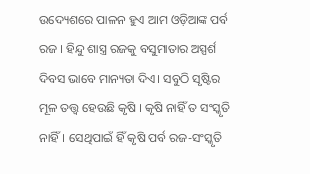ଉଦ୍ୟେଶରେ ପାଳନ ହୁଏ ଆମ ଓଡ଼ିଆଙ୍କ ପର୍ବ ରଜ । ହିନ୍ଦୁ ଶାସ୍ତ୍ର ରଜକୁ ବସୁମାତାର ଅସ୍ପର୍ଶ ଦିବସ ଭାବେ ମାନ୍ୟତା ଦିଏ। ସବୁଠି ସୃଷ୍ଟିର ମୂଳ ତତ୍ତ୍ଵ ହେଉଛି କୃଷି । କୃଷି ନାହିଁ ତ ସଂସ୍କୃତି ନାହିଁ। ସେଥିପାଇଁ ହିଁ କୃଷି ପର୍ବ ରଜ-ସଂସ୍କୃତି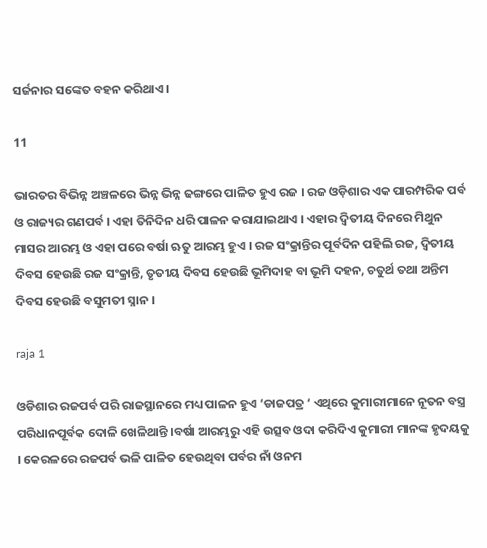ସର୍ଜନାର ସଙ୍କେତ ବହନ କରିଥାଏ ।

11

ଭାରତର ବିଭିନ୍ନ ଅଞ୍ଚଳରେ ଭିନ୍ନ ଭିନ୍ନ ଢଙ୍ଗରେ ପାଳିତ ହୁଏ ରଜ । ରଜ ଓଡ଼ିଶାର ଏକ ପାରମ୍ପରିକ ପର୍ବ ଓ ରାଜ୍ୟର ଗଣପର୍ବ । ଏହା ତିନିଦିନ ଧରି ପାଳନ କରାଯାଇଥାଏ । ଏହାର ଦ୍ୱିତୀୟ ଦିନରେ ମିଥୁନ ମାସର ଆରମ୍ଭ ଓ ଏହା ପରେ ବର୍ଷା ଋତୁ ଆରମ୍ଭ ହୁଏ । ରଜ ସଂକ୍ରାନ୍ତିର ପୂର୍ବଦିନ ପହିଲି ରଜ, ଦ୍ୱିତୀୟ ଦିବସ ହେଉଛି ରଜ ସଂକ୍ରାନ୍ତି, ତୃତୀୟ ଦିବସ ହେଉଛି ଭୂମିଦାହ ବା ଭୂମି ଦହନ, ଚତୁର୍ଥ ତଥା ଅନ୍ତିମ ଦିବସ ହେଉଛି ବସୁମତୀ ସ୍ନାନ ।

raja 1

ଓଡିଶାର ରଜପର୍ବ ପରି ରାଜସ୍ଥାନରେ ମଧ୍ୟ ପାଳନ ହୁଏ ‘ଡାଜପତ୍ର ‘ ଏଥିରେ କୁମାରୀମାନେ ନୂତନ ବସ୍ତ୍ର ପରିଧାନପୂର୍ବକ ଦୋଳି ଖେଳିଥାନ୍ତି ।ବର୍ଷା ଆରମ୍ଭରୁ ଏହି ଉତ୍ସବ ଓଦା କରିଦିଏ କୁମାରୀ ମାନଙ୍କ ହୃଦୟକୁ । କେରଳରେ ରଜପର୍ବ ଭଳି ପାଳିତ ହେଉଥିବା ପର୍ବର ନାଁ ଓନମ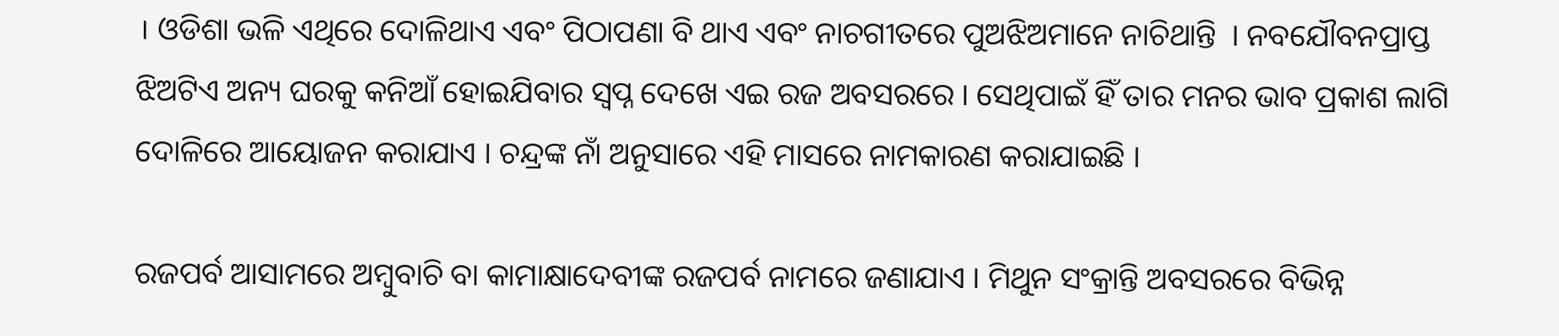। ଓଡିଶା ଭଳି ଏଥିରେ ଦୋଳିଥାଏ ଏବଂ ପିଠାପଣା ବି ଥାଏ ଏବଂ ନାଚଗୀତରେ ପୁଅଝିଅମାନେ ନାଚିଥାନ୍ତି  । ନବଯୌବନପ୍ରାପ୍ତ ଝିଅଟିଏ ଅନ୍ୟ ଘରକୁ କନିଆଁ ହୋଇଯିବାର ସ୍ଵପ୍ନ ଦେଖେ ଏଇ ରଜ ଅବସରରେ । ସେଥିପାଇଁ ହିଁ ତାର ମନର ଭାବ ପ୍ରକାଶ ଲାଗି ଦୋଳିରେ ଆୟୋଜନ କରାଯାଏ । ଚନ୍ଦ୍ରଙ୍କ ନାଁ ଅନୁସାରେ ଏହି ମାସରେ ନାମକାରଣ କରାଯାଇଛି ।

ରଜପର୍ବ ଆସାମରେ ଅମ୍ବୁବାଚି ବା କାମାକ୍ଷାଦେବୀଙ୍କ ରଜପର୍ବ ନାମରେ ଜଣାଯାଏ । ମିଥୁନ ସଂକ୍ରାନ୍ତି ଅବସରରେ ବିଭିନ୍ନ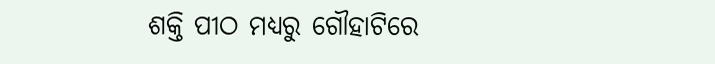ଶକ୍ତି ପୀଠ ମଧ୍ୟରୁ ଗୌହାଟିରେ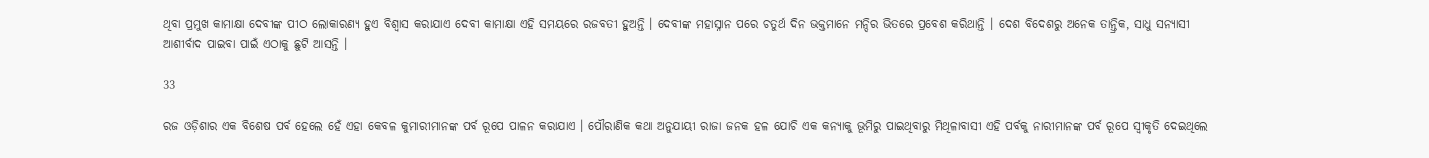ଥିବା ପ୍ରମୁଖ କାମାକ୍ଷା ଦେବୀଙ୍କ ପୀଠ ଲୋକାରଣ୍ୟ ହୁଏ ବିଶ୍ଵାସ କରାଯାଏ ଦେବୀ କାମାକ୍ଷା ଏହି ସମୟରେ ରଜବତୀ ହୁଅନ୍ତି । ଦେବୀଙ୍କ ମହାସ୍ନାନ ପରେ ଚତୁର୍ଥ ଦିନ ଭକ୍ତମାନେ ମନ୍ଦିର ଭିତରେ ପ୍ରବେଶ କରିଥାନ୍ତି । ଦେଶ ବିଦେଶରୁ ଅନେକ ତାନ୍ତ୍ରିକ, ସାଧୁ ସନ୍ୟାସୀ ଆଶୀର୍ବାଦ ପାଇବା ପାଇଁ ଏଠାକୁ ଛୁଟି ଆସନ୍ତି ।

33

ରଜ ଓଡ଼ିଶାର ଏକ ବିଶେଷ ପର୍ବ ହେଲେ ହେଁ ଏହା କେବଳ କୁମାରୀମାନଙ୍କ ପର୍ବ ରୂପେ ପାଳନ କରାଯାଏ । ପୌରାଣିକ କଥା ଅନୁଯାୟୀ ରାଜା ଜନକ ହଳ ଯୋଚି ଏକ କନ୍ୟାକୁ ଭୂମିରୁ ପାଇଥିବାରୁ ମିଥିଳାବାସୀ ଏହି ପର୍ବକୁ ନାରୀମାନଙ୍କ ପର୍ବ ରୂପେ ସ୍ୱୀକୃତି ଦେଇଥିଲେ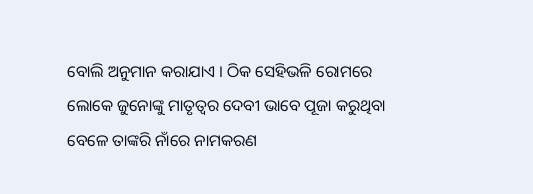ବୋଲି ଅନୁମାନ କରାଯାଏ । ଠିକ ସେହିଭଳି ରୋମରେ ଲୋକେ ଜୁନୋଙ୍କୁ ମାତୃତ୍ଵର ଦେବୀ ଭାବେ ପୂଜା କରୁଥିବା ବେଳେ ତାଙ୍କରି ନାଁରେ ନାମକରଣ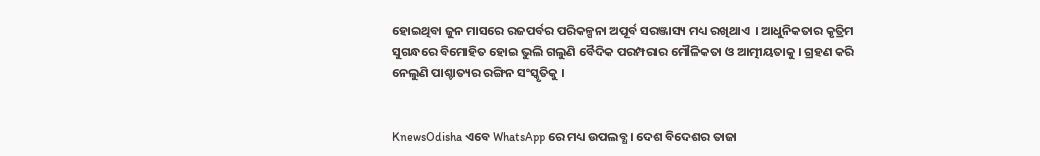ହୋଇଥିବା ଜୁନ ମାସରେ ରଜପର୍ବର ପରିକଳ୍ପନା ଅପୂର୍ବ ସରଞ୍ଜାସ୍ୟ ମଧ୍ୟ ରଖିଥାଏ  । ଆଧୁନିକତାର କୃତ୍ରିମ ସୁଗନ୍ଧରେ ବିମୋହିତ ହୋଇ ଭୁଲି ଗଲୁଣି ବୈଦିକ ପରମ୍ପରାର ମୌଳିକତା ଓ ଆତ୍ମୀୟତାକୁ । ଗ୍ରହଣ କରି ନେଲୁଣି ପାଶ୍ଚାତ୍ୟର ରଙ୍ଗିନ ସଂସ୍କୃତିକୁ ।


KnewsOdisha ଏବେ WhatsApp ରେ ମଧ୍ୟ ଉପଲବ୍ଧ । ଦେଶ ବିଦେଶର ତାଜା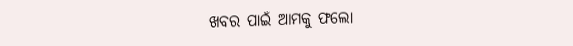ଖବର ପାଇଁ ଆମକୁ ଫଲୋ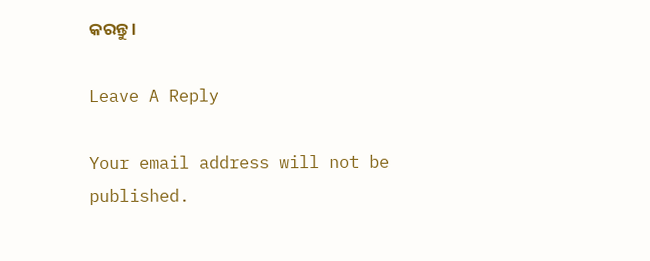କରନ୍ତୁ ।

Leave A Reply

Your email address will not be published.